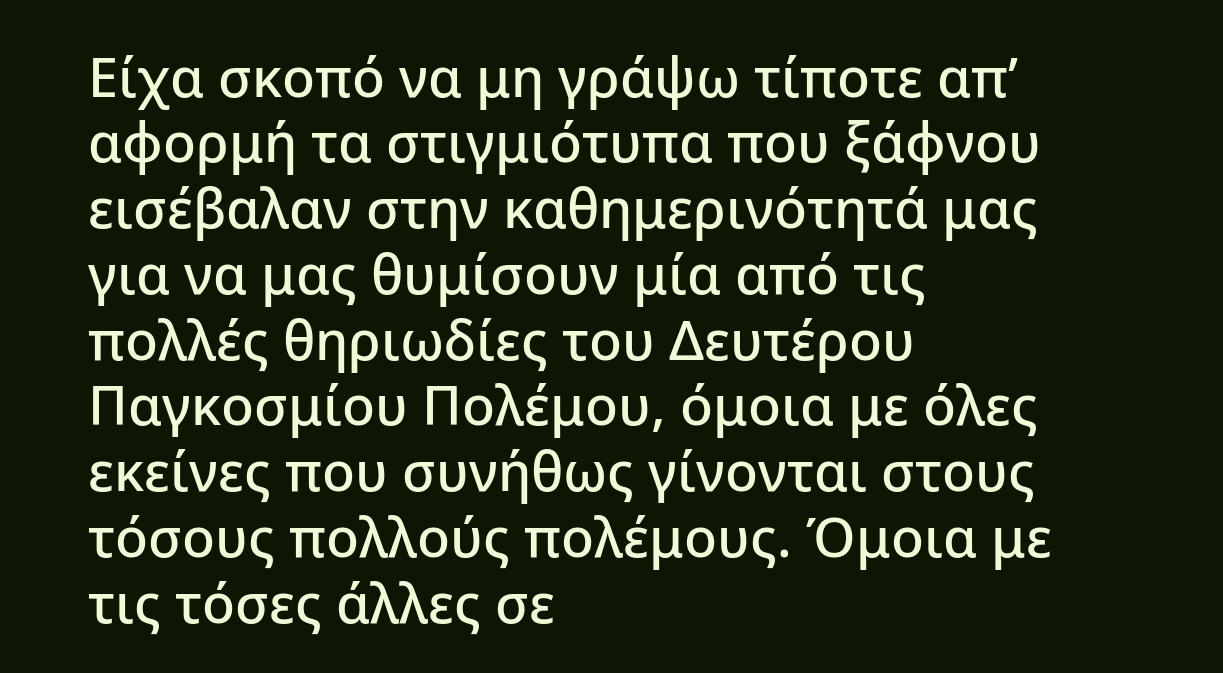Είχα σκοπό να μη γράψω τίποτε απ’ αφορμή τα στιγμιότυπα που ξάφνου εισέβαλαν στην καθημερινότητά μας για να μας θυμίσουν μία από τις πολλές θηριωδίες του Δευτέρου Παγκοσμίου Πολέμου, όμοια με όλες εκείνες που συνήθως γίνονται στους τόσους πολλούς πολέμους. Όμοια με τις τόσες άλλες σε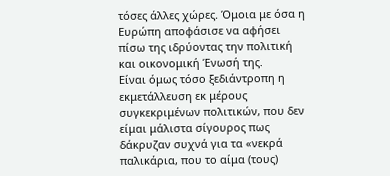τόσες άλλες χώρες. Όμοια με όσα η Ευρώπη αποφάσισε να αφήσει πίσω της ιδρύοντας την πολιτική και οικονομική Ένωσή της.
Είναι όμως τόσο ξεδιάντροπη η εκμετάλλευση εκ μέρους συγκεκριμένων πολιτικών, που δεν είμαι μάλιστα σίγουρος πως δάκρυζαν συχνά για τα «νεκρά παλικάρια, που το αίμα (τους)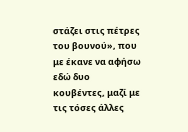στάζει στις πέτρες του βουνού», που με έκανε να αφήσω εδώ δυο κουβέντες, μαζί με τις τόσες άλλες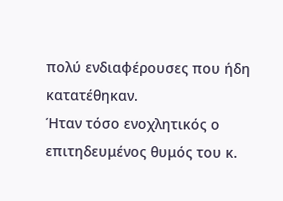πολύ ενδιαφέρουσες που ήδη κατατέθηκαν.
Ήταν τόσο ενοχλητικός ο επιτηδευμένος θυμός του κ.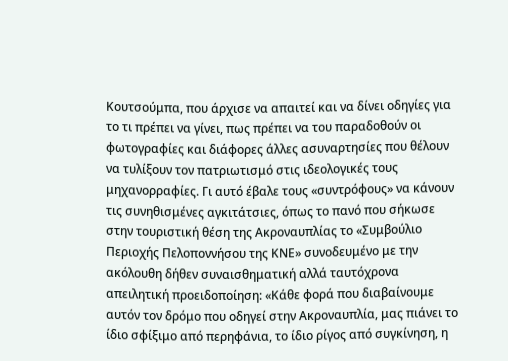Κουτσούμπα, που άρχισε να απαιτεί και να δίνει οδηγίες για το τι πρέπει να γίνει, πως πρέπει να του παραδοθούν οι φωτογραφίες και διάφορες άλλες ασυναρτησίες που θέλουν να τυλίξουν τον πατριωτισμό στις ιδεολογικές τους μηχανορραφίες. Γι αυτό έβαλε τους «συντρόφους» να κάνουν τις συνηθισμένες αγκιτάτσιες, όπως το πανό που σήκωσε στην τουριστική θέση της Ακροναυπλίας το «Συμβούλιο Περιοχής Πελοποννήσου της ΚΝΕ» συνοδευμένο με την ακόλουθη δήθεν συναισθηματική αλλά ταυτόχρονα απειλητική προειδοποίηση: «Κάθε φορά που διαβαίνουμε αυτόν τον δρόμο που οδηγεί στην Ακροναυπλία, μας πιάνει το ίδιο σφίξιμο από περηφάνια, το ίδιο ρίγος από συγκίνηση, η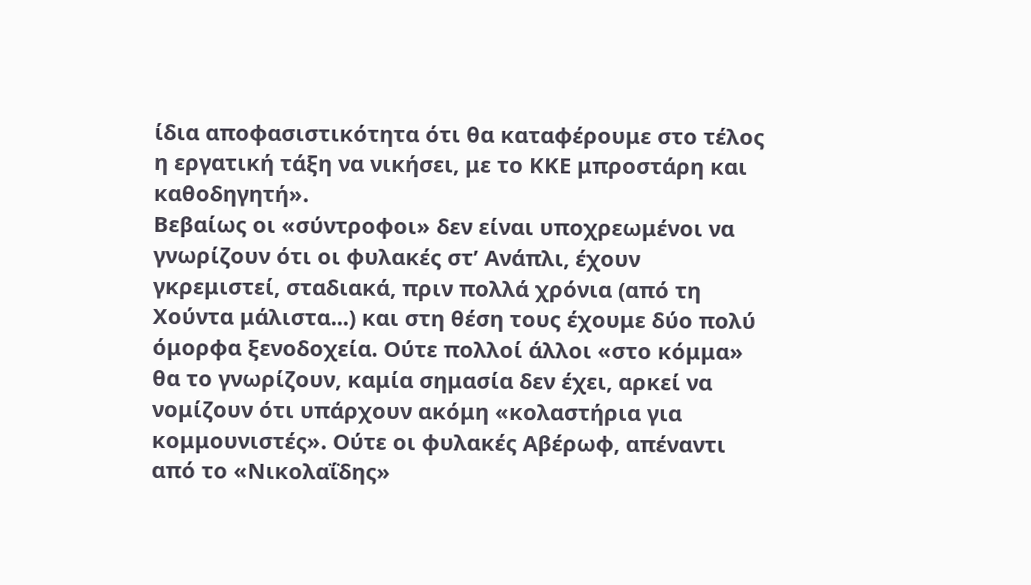ίδια αποφασιστικότητα ότι θα καταφέρουμε στο τέλος η εργατική τάξη να νικήσει, με το ΚΚΕ μπροστάρη και καθοδηγητή».
Βεβαίως οι «σύντροφοι» δεν είναι υποχρεωμένοι να γνωρίζουν ότι οι φυλακές στ’ Ανάπλι, έχουν γκρεμιστεί, σταδιακά, πριν πολλά χρόνια (από τη Χούντα μάλιστα...) και στη θέση τους έχουμε δύο πολύ όμορφα ξενοδοχεία. Ούτε πολλοί άλλοι «στο κόμμα» θα το γνωρίζουν, καμία σημασία δεν έχει, αρκεί να νομίζουν ότι υπάρχουν ακόμη «κολαστήρια για κομμουνιστές». Ούτε οι φυλακές Αβέρωφ, απέναντι από το «Νικολαΐδης»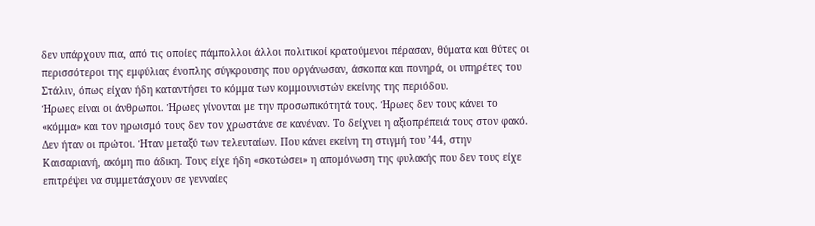δεν υπάρχουν πια, από τις οποίες πάμπολλοι άλλοι πολιτικοί κρατούμενοι πέρασαν, θύματα και θύτες οι περισσότεροι της εμφύλιας ένοπλης σύγκρουσης που οργάνωσαν, άσκοπα και πονηρά, οι υπηρέτες του Στάλιν, όπως είχαν ήδη καταντήσει το κόμμα των κομμουνιστών εκείνης της περιόδου.
Ήρωες είναι οι άνθρωποι. Ήρωες γίνονται με την προσωπικότητά τους. Ήρωες δεν τους κάνει το «κόμμα» και τον ηρωισμό τους δεν τον χρωστάνε σε κανέναν. Το δείχνει η αξιοπρέπειά τους στον φακό. Δεν ήταν οι πρώτοι. Ήταν μεταξύ των τελευταίων. Που κάνει εκείνη τη στιγμή του ’44, στην Καισαριανή, ακόμη πιο άδικη. Τους είχε ήδη «σκοτώσει» η απομόνωση της φυλακής που δεν τους είχε επιτρέψει να συμμετάσχουν σε γενναίες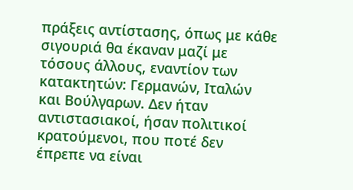πράξεις αντίστασης, όπως με κάθε σιγουριά θα έκαναν μαζί με τόσους άλλους, εναντίον των κατακτητών: Γερμανών, Ιταλών και Βούλγαρων. Δεν ήταν αντιστασιακοί, ήσαν πολιτικοί κρατούμενοι, που ποτέ δεν έπρεπε να είναι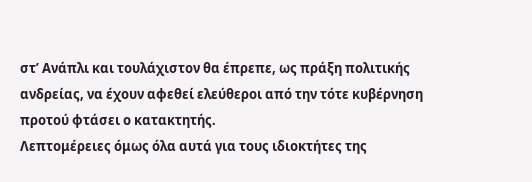στ’ Ανάπλι και τουλάχιστον θα έπρεπε, ως πράξη πολιτικής ανδρείας, να έχουν αφεθεί ελεύθεροι από την τότε κυβέρνηση προτού φτάσει ο κατακτητής.
Λεπτομέρειες όμως όλα αυτά για τους ιδιοκτήτες της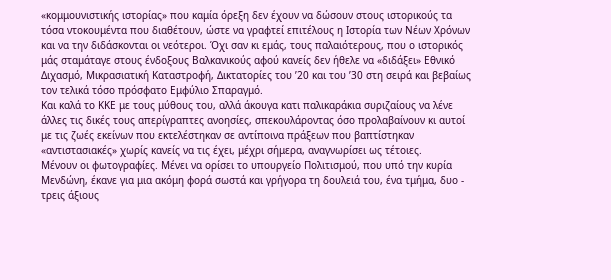«κομμουνιστικής ιστορίας» που καμία όρεξη δεν έχουν να δώσουν στους ιστορικούς τα τόσα ντοκουμέντα που διαθέτουν, ώστε να γραφτεί επιτέλους η Ιστορία των Νέων Χρόνων και να την διδάσκονται οι νεότεροι. Όχι σαν κι εμάς, τους παλαιότερους, που ο ιστορικός μάς σταμάταγε στους ένδοξους Βαλκανικούς αφού κανείς δεν ήθελε να «διδάξει» Εθνικό Διχασμό, Μικρασιατική Καταστροφή, Δικτατορίες του ’20 και του ’30 στη σειρά και βεβαίως τον τελικά τόσο πρόσφατο Εμφύλιο Σπαραγμό.
Και καλά το ΚΚΕ με τους μύθους του, αλλά άκουγα κατι παλικαράκια συριζαίους να λένε άλλες τις δικές τους απερίγραπτες ανοησίες, σπεκουλάροντας όσο προλαβαίνουν κι αυτοί με τις ζωές εκείνων που εκτελέστηκαν σε αντίποινα πράξεων που βαπτίστηκαν «αντιστασιακές» χωρίς κανείς να τις έχει, μέχρι σήμερα, αναγνωρίσει ως τέτοιες.
Μένουν οι φωτογραφίες. Μένει να ορίσει το υπουργείο Πολιτισμού, που υπό την κυρία Μενδώνη, έκανε για μια ακόμη φορά σωστά και γρήγορα τη δουλειά του, ένα τμήμα, δυο - τρεις άξιους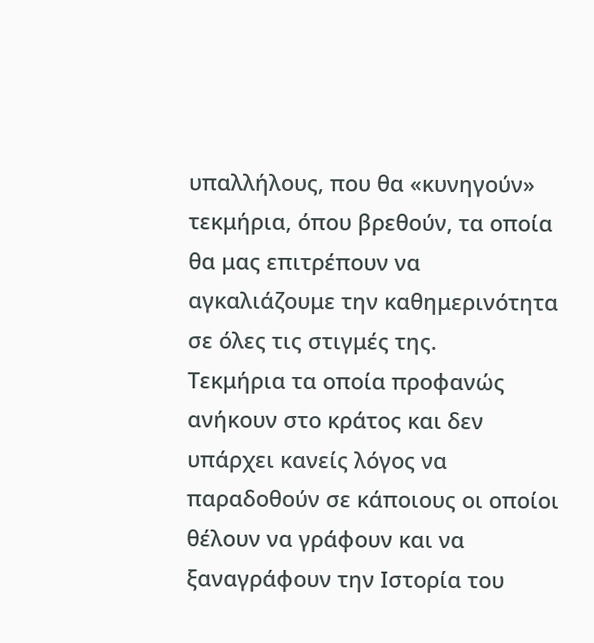υπαλλήλους, που θα «κυνηγούν» τεκμήρια, όπου βρεθούν, τα οποία θα μας επιτρέπουν να αγκαλιάζουμε την καθημερινότητα σε όλες τις στιγμές της.
Τεκμήρια τα οποία προφανώς ανήκουν στο κράτος και δεν υπάρχει κανείς λόγος να παραδοθούν σε κάποιους οι οποίοι θέλουν να γράφουν και να ξαναγράφουν την Ιστορία του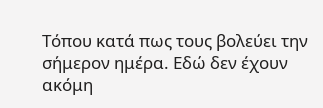Τόπου κατά πως τους βολεύει την σήμερον ημέρα. Εδώ δεν έχουν ακόμη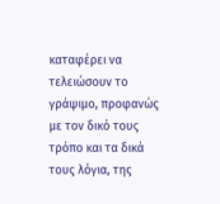καταφέρει να τελειώσουν το γράψιμο, προφανώς με τον δικό τους τρόπο και τα δικά τους λόγια, της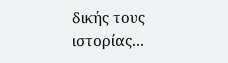δικής τους ιστορίας...